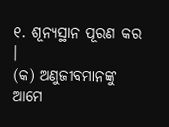୧. ଶୂନ୍ୟସ୍ଥାନ ପୂରଣ କର ।
(କ) ଅଣୁଜୀବମାନଙ୍କୁ ଆମେ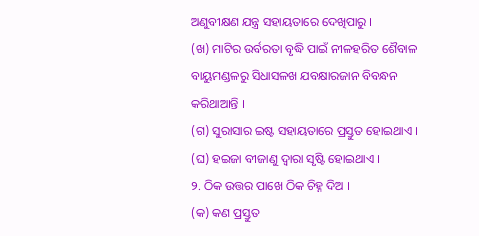ଅଣୁବୀକ୍ଷଣ ଯନ୍ତ୍ର ସହାୟତାରେ ଦେଖିପାରୁ ।
(ଖ) ମାଟିର ଉର୍ବରତା ବୃଦ୍ଧି ପାଇଁ ନୀଳହରିତ ଶୈବାଳ ବାୟୁମଣ୍ଡଳରୁ ସିଧାସଳଖ ଯବକ୍ଷାରଜାନ ବିବନ୍ଧନ କରିଥାଆନ୍ତି ।
(ଗ) ସୁରାସାର ଇଷ୍ଟ ସହାୟତାରେ ପ୍ରସ୍ତୁତ ହୋଇଥାଏ ।
(ଘ) ହଇଜା ବୀଜାଣୁ ଦ୍ଵାରା ସୃଷ୍ଟି ହୋଇଥାଏ ।
୨. ଠିକ ଉତ୍ତର ପାଖେ ଠିକ ଚିହ୍ନ ଦିଅ ।
(କ) କଣ ପ୍ରସ୍ତୁତ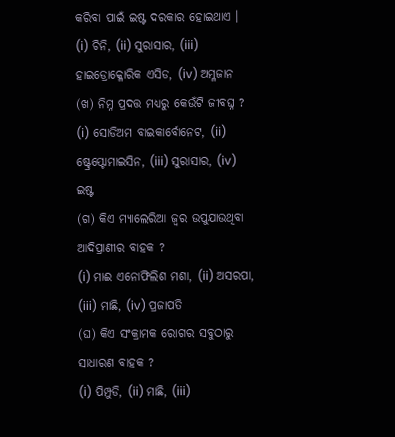କରିବା ପାଇଁ ଇଷ୍ଟ ଦରକାର ହୋଇଥାଏ ।
(i) ଚିନି, (ii) ସୁରାସାର, (iii) ହାଇଡ୍ରୋକ୍ଳୋରିକ ଏସିଡ, (iv) ଅମ୍ଳଜାନ
(ଖ) ନିମ୍ନ ପ୍ରଦତ୍ତ ମଧ୍ୟରୁ କେଉଁଟି ଜୀବଘ୍ନ ?
(i) ସୋଡିଅମ ବାଇକାର୍ବୋନେଟ, (ii) ଷ୍ଟ୍ରେପ୍ଟୋମାଇସିନ, (iii) ସୁରାସାର, (iv) ଇଷ୍ଟ
(ଗ) କିଏ ମ୍ୟାଲେରିଆ ଜ୍ଵର ଉପୁଯାଉଥିବା ଆଦିପ୍ରାଣୀର ବାହକ ?
(i) ମାଈ ଏନୋଫିଲିଶ ମଶା, (ii) ଅସରପା, (iii) ମାଛି, (iv) ପ୍ରଜାପତି
(ଘ) କିଏ ସଂକ୍ରାମକ ରୋଗର ସବୁଠାରୁ ସାଧାରଣ ବାହକ ?
(i) ପିମ୍ପୁଡି, (ii) ମାଛି, (iii)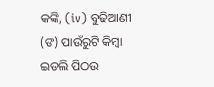କଙ୍କି, (iv) ବୁଢିଆଣୀ
(ଙ) ପାଉଁରୁଟି କିମ୍ବା ଇଡଲି ପିଠଉ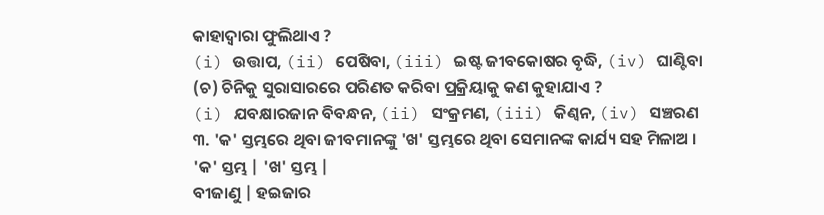କାହାଦ୍ଵାରା ଫୁଲିଥାଏ ?
(i) ଉତ୍ତାପ, (ii) ପେଷିବା, (iii) ଇଷ୍ଟ ଜୀବକୋଷର ବୃଦ୍ଧି, (iv) ଘାଣ୍ଟିବା
(ଚ) ଚିନିକୁ ସୁରାସାରରେ ପରିଣତ କରିବା ପ୍ରକ୍ରିୟାକୁ କଣ କୁହାଯାଏ ?
(i) ଯବକ୍ଷାରଜାନ ବିବନ୍ଧନ, (ii) ସଂକ୍ରମଣ, (iii) କିଣ୍ୱନ, (iv) ସଞ୍ଚରଣ
୩. 'କ' ସ୍ତମ୍ଭରେ ଥିବା ଜୀବମାନଙ୍କୁ 'ଖ' ସ୍ତମ୍ଭରେ ଥିବା ସେମାନଙ୍କ କାର୍ଯ୍ୟ ସହ ମିଳାଅ ।
'କ' ସ୍ତମ୍ଭ | 'ଖ' ସ୍ତମ୍ଭ |
ବୀଜାଣୁ | ହଇଜାର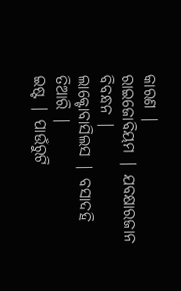କାରଣ |
ରାଇଜୋବିୟମ | ଯବକ୍ଷାରଜାନ ବିବନ୍ଧନ |
ଲାକ୍ଟୋବାସିଲସ | ବସାଦହି ତିଆରି |
ଇଷ୍ଟ | ପାଉଁରୁଟି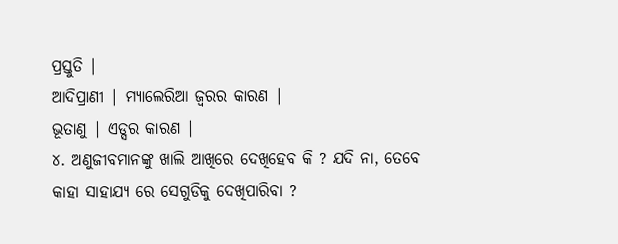ପ୍ରସ୍ତୁତି |
ଆଦିପ୍ରାଣୀ | ମ୍ୟାଲେରିଆ ଜ୍ଵରର କାରଣ |
ଭୂତାଣୁ | ଏଡ୍ସର କାରଣ |
୪. ଅଣୁଜୀବମାନଙ୍କୁ ଖାଲି ଆଖିରେ ଦେଖିହେବ କି ? ଯଦି ନା, ତେବେ କାହା ସାହାଯ୍ୟ ରେ ସେଗୁଡିକୁ ଦେଖିପାରିବା ?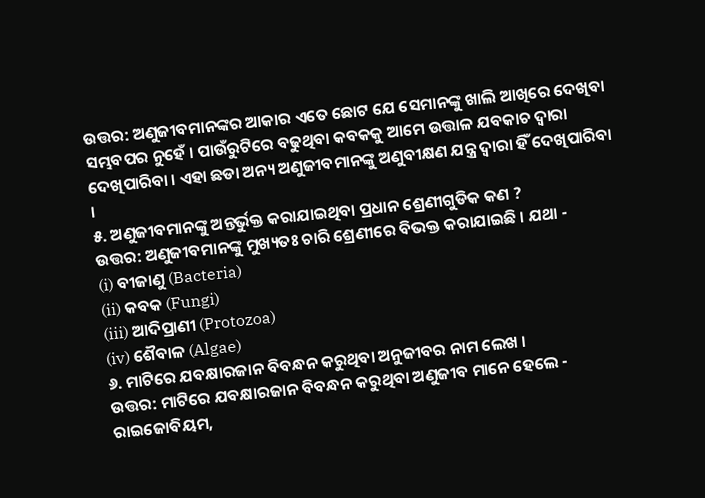ଉତ୍ତର: ଅଣୁଜୀବମାନଙ୍କର ଆକାର ଏତେ ଛୋଟ ଯେ ସେମାନଙ୍କୁ ଖାଲି ଆଖିରେ ଦେଖିବା ସମ୍ଭବପର ନୁହେଁ । ପାଉଁରୁଟିରେ ବଢୁଥିବା କବକକୁ ଆମେ ଉତ୍ତାଳ ଯବକାଚ ଦ୍ଵାରା ଦେଖିପାରିବା । ଏହା ଛଡା ଅନ୍ୟ ଅଣୁଜୀବମାନଙ୍କୁ ଅଣୁବୀକ୍ଷଣ ଯନ୍ତ୍ର ଦ୍ଵାରା ହିଁ ଦେଖିପାରିବା ।
୫. ଅଣୁଜୀବମାନଙ୍କୁ ଅନ୍ତର୍ଭୁକ୍ତ କରାଯାଇଥିବା ପ୍ରଧାନ ଶ୍ରେଣୀଗୁଡିକ କଣ ?
ଉତ୍ତର: ଅଣୁଜୀବମାନଙ୍କୁ ମୁଖ୍ୟତଃ ଚାରି ଶ୍ରେଣୀରେ ବିଭକ୍ତ କରାଯାଇଛି । ଯଥା -
(i) ବୀଜାଣୁ (Bacteria)
(ii) କବକ (Fungi)
(iii) ଆଦିପ୍ରାଣୀ (Protozoa)
(iv) ଶୈବାଳ (Algae)
୬. ମାଟିରେ ଯବକ୍ଷାରଜାନ ବିବନ୍ଧନ କରୁଥିବା ଅନୁଜୀବର ନାମ ଲେଖ ।
ଉତ୍ତର: ମାଟିରେ ଯବକ୍ଷାରଜାନ ବିବନ୍ଧନ କରୁଥିବା ଅଣୁଜୀବ ମାନେ ହେଲେ - ରାଇଜୋବିୟମ,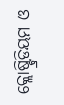କ୍ଲୋଷ୍ଟ୍ରିଡିୟମ ଓ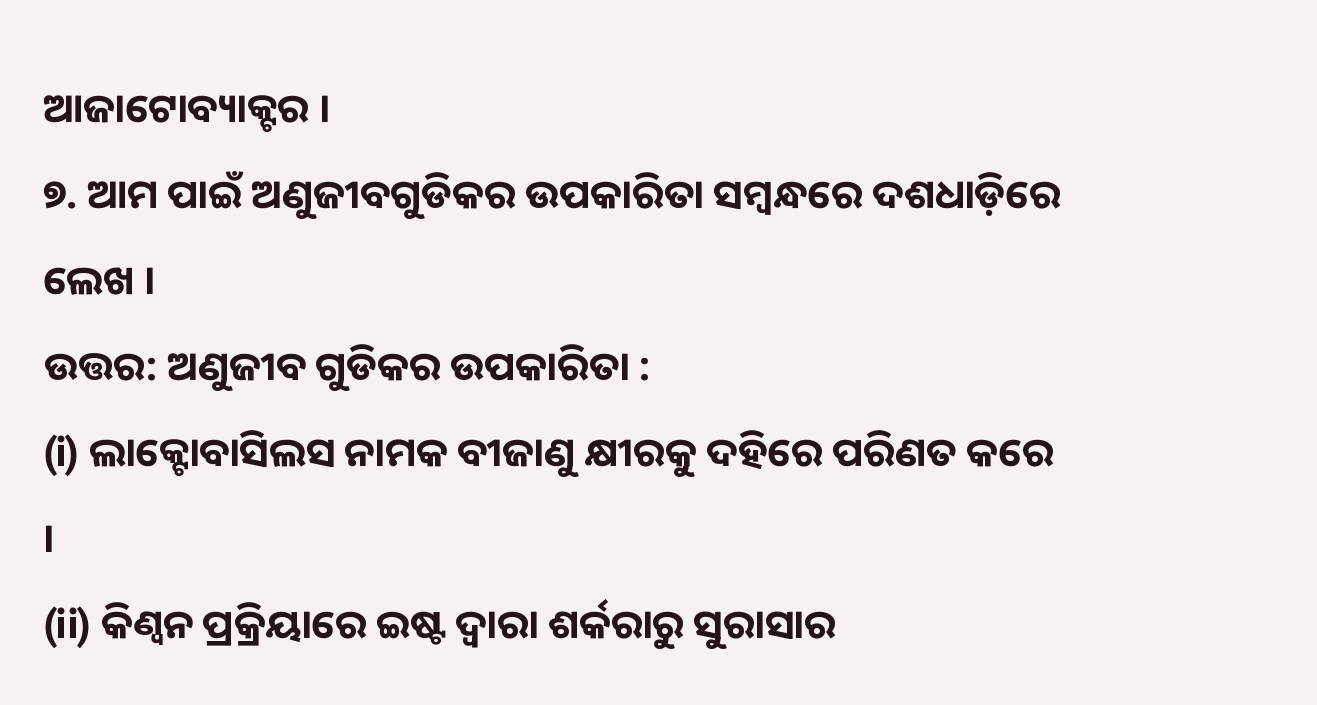ଆଜାଟୋବ୍ୟାକ୍ଟର ।
୭. ଆମ ପାଇଁ ଅଣୁଜୀବଗୁଡିକର ଉପକାରିତା ସମ୍ବନ୍ଧରେ ଦଶଧାଡ଼ିରେ ଲେଖ ।
ଉତ୍ତର: ଅଣୁଜୀବ ଗୁଡିକର ଉପକାରିତା :
(i) ଲାକ୍ଟୋବାସିଲସ ନାମକ ବୀଜାଣୁ କ୍ଷୀରକୁ ଦହିରେ ପରିଣତ କରେ ।
(ii) କିଣ୍ୱନ ପ୍ରକ୍ରିୟାରେ ଇଷ୍ଟ ଦ୍ଵାରା ଶର୍କରାରୁ ସୁରାସାର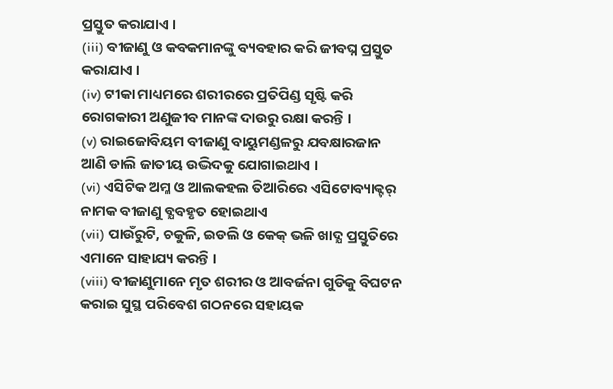ପ୍ରସ୍ତୁତ କରାଯାଏ ।
(iii) ବୀଜାଣୁ ଓ କବକମାନଙ୍କୁ ବ୍ୟବହାର କରି ଜୀବଘ୍ନ ପ୍ରସ୍ତୁତ କରାଯାଏ ।
(iv) ଟୀକା ମାଧ୍ୟମରେ ଶରୀରରେ ପ୍ରତିପିଣ୍ଡ ସୃଷ୍ଟି କରି ରୋଗକାରୀ ଅଣୁଜୀବ ମାନଙ୍କ ଦାଉରୁ ରକ୍ଷା କରନ୍ତି ।
(v) ରାଇଜୋବିୟମ ବୀଜାଣୁ ବାୟୁମଣ୍ଡଳରୁ ଯବକ୍ଷାରଜାନ ଆଣି ଡାଲି ଜାତୀୟ ଉଦ୍ଭିଦକୁ ଯୋଗାଇଥାଏ ।
(vi) ଏସିଟିକ ଅମ୍ଳ ଓ ଆଲକହଲ ତିଆରିରେ ଏସିଟୋବ୍ୟାକ୍ଟର୍ ନାମକ ବୀଜାଣୁ ବ୍ଯବହୃତ ହୋଇଥାଏ
(vii) ପାଉଁରୁଟି, ଚକୁଳି, ଇଡଲି ଓ କେକ୍ ଭଳି ଖାଦ୍ଯ ପ୍ରସ୍ତୁତିରେ ଏମାନେ ସାହାଯ୍ୟ କରନ୍ତି ।
(viii) ବୀଜାଣୁମାନେ ମୃତ ଶରୀର ଓ ଆବର୍ଜନା ଗୁଡିକୁ ବିଘଟନ କରାଇ ସୁସ୍ଥ ପରିବେଶ ଗଠନରେ ସହାୟକ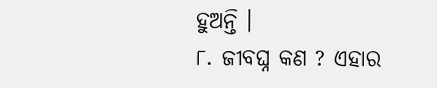ହୁଅନ୍ତି ।
୮. ଜୀବଘ୍ନ କଣ ? ଏହାର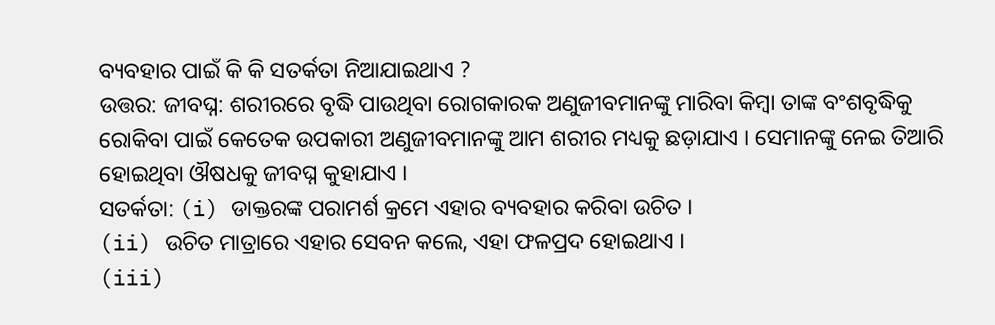ବ୍ୟବହାର ପାଇଁ କି କି ସତର୍କତା ନିଆଯାଇଥାଏ ?
ଉତ୍ତର: ଜୀବଘ୍ନ: ଶରୀରରେ ବୃଦ୍ଧି ପାଉଥିବା ରୋଗକାରକ ଅଣୁଜୀବମାନଙ୍କୁ ମାରିବା କିମ୍ବା ତାଙ୍କ ବଂଶବୃଦ୍ଧିକୁ ରୋକିବା ପାଇଁ କେତେକ ଉପକାରୀ ଅଣୁଜୀବମାନଙ୍କୁ ଆମ ଶରୀର ମଧ୍ୟକୁ ଛଡ଼ାଯାଏ । ସେମାନଙ୍କୁ ନେଇ ତିଆରି ହୋଇଥିବା ଔଷଧକୁ ଜୀବଘ୍ନ କୁହାଯାଏ ।
ସତର୍କତା: (i) ଡାକ୍ତରଙ୍କ ପରାମର୍ଶ କ୍ରମେ ଏହାର ବ୍ୟବହାର କରିବା ଉଚିତ ।
(ii) ଉଚିତ ମାତ୍ରାରେ ଏହାର ସେବନ କଲେ, ଏହା ଫଳପ୍ରଦ ହୋଇଥାଏ ।
(iii)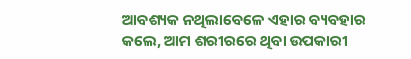ଆବଶ୍ୟକ ନଥିଲାବେଳେ ଏହାର ବ୍ୟବହାର କଲେ, ଆମ ଶରୀରରେ ଥିବା ଉପକାରୀ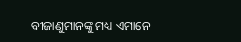ବୀଜାଣୁମାନଙ୍କୁ ମଧ୍ୟ ଏମାନେ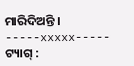ମାରିଦିଅନ୍ତି ।
-----xxxxx-----
ଟ୍ୟାଗ୍ :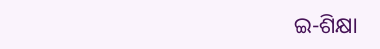ଇ-ଶିକ୍ଷା